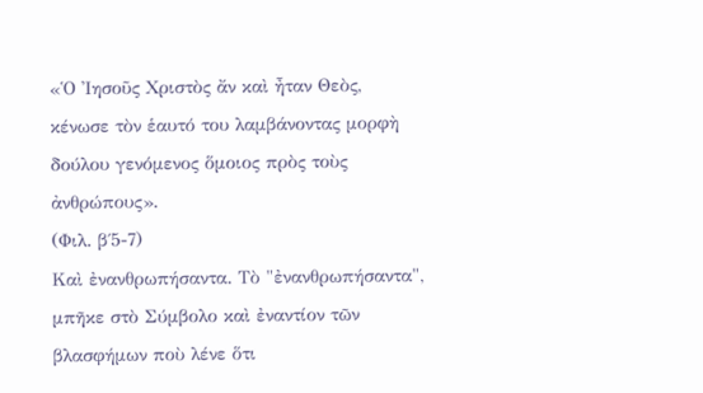«Ὁ Ἰησοῦς Χριστὸς ἄν καὶ ἦταν Θεὸς, κένωσε τὸν ἑαυτό του λαμβάνοντας μορφὴ δούλου γενόμενος ὅμοιος πρὸς τοὺς ἀνθρώπους».
(Φιλ. β΄5-7)
Καὶ ἐνανθρωπήσαντα. Τὸ "ἐνανθρωπήσαντα", μπῆκε στὸ Σύμβολο καὶ ἐναντίον τῶν βλασφήμων ποὺ λένε ὅτι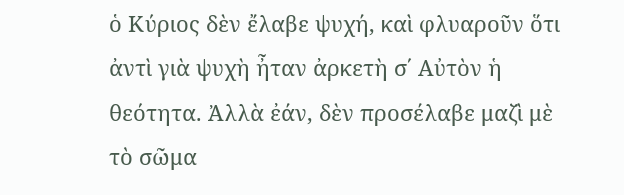ὁ Κύριος δὲν ἔλαβε ψυχή, καὶ φλυαροῦν ὅτι ἀντὶ γιὰ ψυχὴ ἦταν ἀρκετὴ σ΄ Αὐτὸν ἡ θεότητα. Ἀλλὰ ἐάν, δὲν προσέλαβε μαζὶ μὲ τὸ σῶμα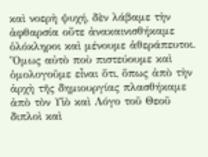καὶ νοερὴ ψυχή, δὲν λάβαμε τὴν ἀφθαρσία οὔτε ἀνακαινισθήκαμε ὁλόκληροι καὶ μένουμε ἀθεράπευτοι. Ὅμως αὐτὸ ποὺ πιστεύουμε καὶ ὁμολογοῦμε εἶναι ὅτι, ὅπως ἀπὸ τὴν ἀρχὴ τῆς δημιουργίας πλασθήκαμε ἀπὸ τὸν Υἱὸ καὶ Λόγο τοῦ Θεοῦ διπλοὶ καὶ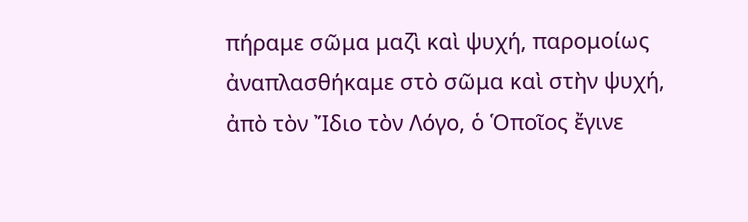πήραμε σῶμα μαζὶ καὶ ψυχή, παρομοίως ἀναπλασθήκαμε στὸ σῶμα καὶ στὴν ψυχή, ἀπὸ τὸν Ἴδιο τὸν Λόγο, ὁ Ὁποῖος ἔγινε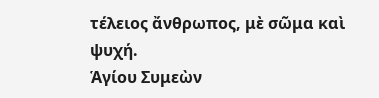τέλειος ἄνθρωπος, μὲ σῶμα καὶ ψυχή.
Ἁγίου Συμεὼν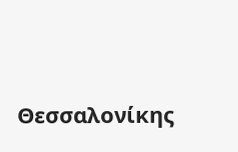Θεσσαλονίκης